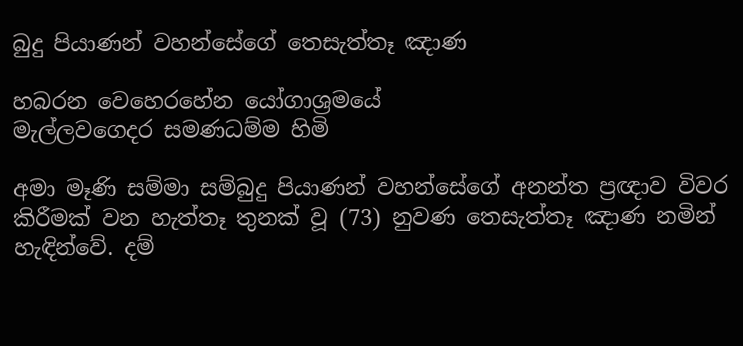බුදු පියාණන් වහන්සේගේ තෙසැත්තෑ ඤාණ

හබරන වෙහෙරහේන යෝගාශ්‍රමයේ
මැල්ලවගෙදර සමණධම්ම හිමි

අමා මෑණි සම්මා සම්බුදු පියාණන් වහන්සේගේ අනන්ත ප්‍රඥාව විවර කිරීමක් වන හැත්තෑ තුනක් වූ (73) නුවණ තෙසැත්තෑ ඤාණ නමින් හැඳින්වේ. දම්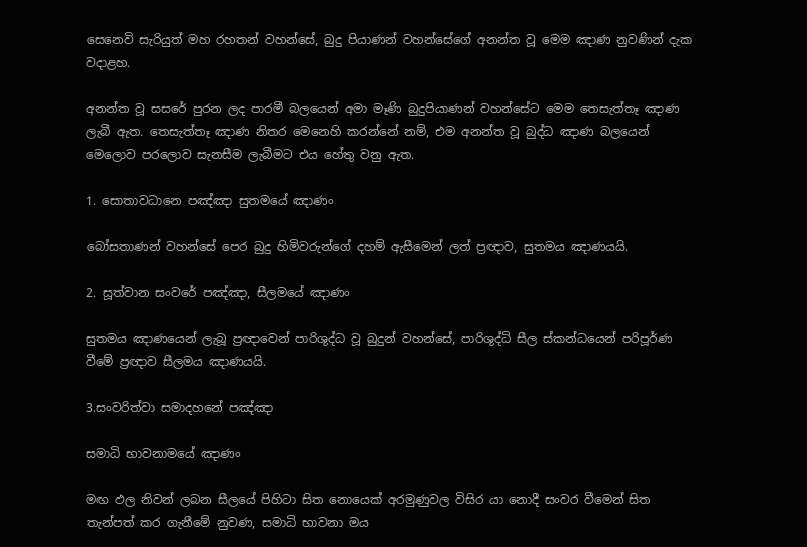සෙනෙවි සැරියුත් මහ රහතන් වහන්සේ, බුදු පියාණන් වහන්සේගේ අනන්ත වූ මෙම ඤාණ නුවණින් දැක වදාළහ.

අනන්ත වූ සසරේ පුරන ලද පාරමී බලයෙන් අමා මෑණි බුදුපියාණන් වහන්සේට මෙම තෙසැත්තෑ ඤාණ ලැබී ඇත. තෙසැත්තෑ ඤාණ නිතර මෙනෙහි කරන්නේ නම්, එම අනන්ත වූ බුද්ධ ඤාණ බලයෙන් මෙලොව පරලොව සැනසීම ලැබීමට එය හේතු වනු ඇත.

1. සොතාවධානෙ පඤ්ඤා සුතමයේ ඤාණං

බෝසතාණන් වහන්සේ පෙර බුදු හිමිවරුන්ගේ දහම් ඇසීමෙන් ලත් ප්‍රඥාව, සුතමය ඤාණයයි.

2. සූත්වාන සංවරේ පඤ්ඤා, සීලමයේ ඤාණං

සුතමය ඤාණයෙන් ලැබූ ප්‍රඥාවෙන් පාරිශුද්ධ වූ බුදුන් වහන්සේ, පාරිශුද්ධි සීල ස්කන්ධයෙන් පරිපූර්ණ වීමේ ප්‍රඥාව සීලමය ඤාණයයි.

3.සංවරිත්වා සමාදහනේ පඤ්ඤා

සමාධි භාවනාමයේ ඤාණං

මඟ ඵල නිවන් ලබන සීලයේ පිහිටා සිත නොයෙක් අරමුණුවල විසිර යා නොදී සංවර වීමෙන් සිත තැන්පත් කර ගැනීමේ නුවණ, සමාධි භාවනා මය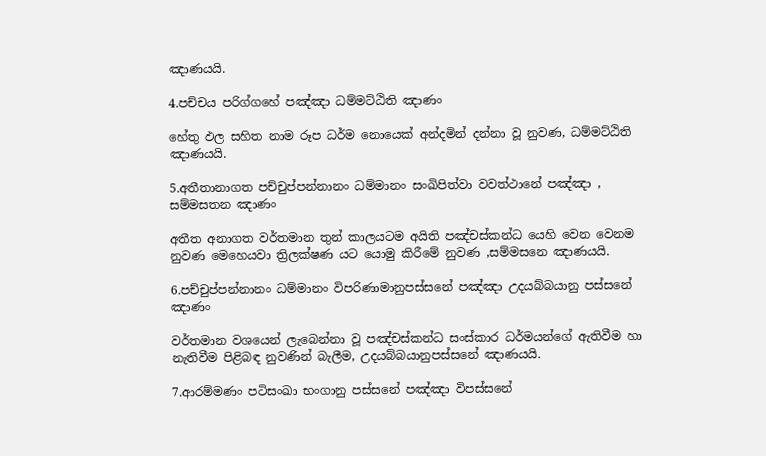ඤාණයයි.

4.පච්චය පරිග්ගහේ පඤ්ඤා ධම්මට්ඨිති ඤාණං

හේතු ඵල සහිත නාම රූප ධර්ම නොයෙක් අන්දමින් දන්නා වූ නුවණ, ධම්මට්ඨිති ඤාණයයි.

5.අතීතානාගත පච්චුප්පන්නානං ධම්මානං සංඛිපිත්වා වවත්ථානේ පඤ්ඤා , සම්මසතන ඤාණං

අතීත අනාගත වර්තමාන තුන් කාලයටම අයිති පඤ්චස්කන්ධ යෙහි වෙන වෙනම නුවණ මෙහෙයවා ත්‍රිලක්ෂණ යට යොමු කිරීමේ නුවණ ,සම්මසනෙ ඤාණයයි.

6.පච්චුප්පන්නානං ධම්මානං විපරිණාමානුපස්සනේ පඤ්ඤා උදයබ්බයානු පස්සනේ ඤාණං

වර්තමාන වශයෙන් ලැබෙන්නා වූ පඤ්චස්කන්ධ සංස්කාර ධර්මයන්ගේ ඇතිවීම හා නැතිවීම පිළිබඳ නුවණින් බැලීම, උදයබ්බයානුපස්සනේ ඤාණයයි.

7.ආරම්මණං පටිසංඛා භංගානු පස්සනේ පඤ්ඤා විපස්සනේ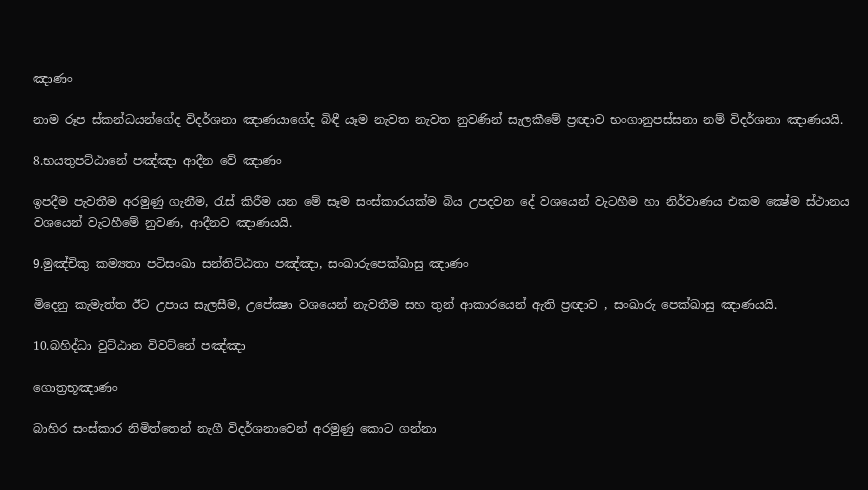ඤාණං

නාම රූප ස්කන්ධයන්ගේද විදර්ශනා ඤාණයාගේද බිඳී යෑම නැවත නැවත නුවණින් සැලකීමේ ප්‍රඥාව භංගානුපස්සනා නම් විදර්ශනා ඤාණයයි.

8.භයතුපට්ඨානේ පඤ්ඤා ආදීන වේ ඤාණං

ඉපදීම පැවතීම අරමුණු ගැනීම, රැස් කිරීම යන මේ සෑම සංස්කාරයක්ම බිය උපදවන දේ වශයෙන් වැටහීම හා නිර්වාණය එකම ක්‍ෂේම ස්ථානය වශයෙන් වැටහීමේ නුවණ, ආදීනව ඤාණයයි.

9.මුඤ්චිකු කම්‍යතා පටිසංඛා සන්තිට්ඨතා පඤ්ඤා, සංඛාරුපෙක්ඛාසු ඤාණං

මිදෙනු කැමැත්ත ඊට උපාය සැලසීම, උපේක්‍ෂා වශයෙන් නැවතීම සහ තුන් ආකාරයෙන් ඇති ප්‍රඥාව , සංඛාරු පෙක්ඛාසු ඤාණයයි.

10.බහිද්ධා වුට්ඨාන විවට්නේ පඤ්ඤා

ගොත්‍රභූඤාණං

බාහිර සංස්කාර නිමිත්තෙන් නැගී විදර්ශනාවෙන් අරමුණු කොට ගන්නා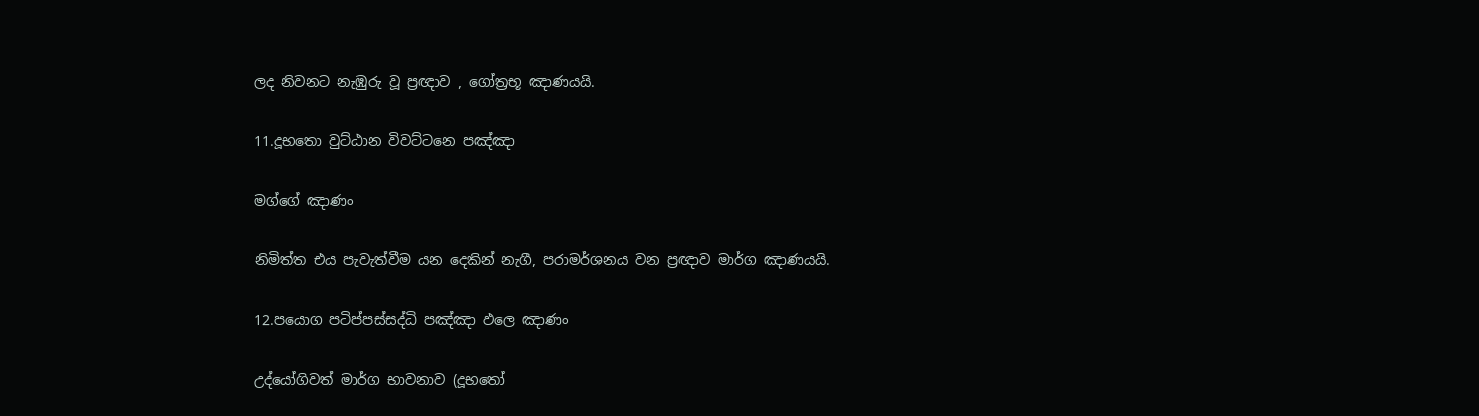ලද නිවනට නැඹුරු වූ ප්‍රඥාව , ගෝත්‍රභූ ඤාණයයි.

11.දූභතො වුට්ඨාන විවට්ටනෙ පඤ්ඤා

මග්ගේ ඤාණං

නිමිත්ත එය පැවැත්වීම යන දෙකින් නැගී, පරාමර්ශනය වන ප්‍රඥාව මාර්ග ඤාණයයි.

12.පයොග පටිප්පස්සද්ධි පඤ්ඤා ඵලෙ ඤාණං

උද්යෝගිවත් මාර්ග භාවනාව (දූභතෝ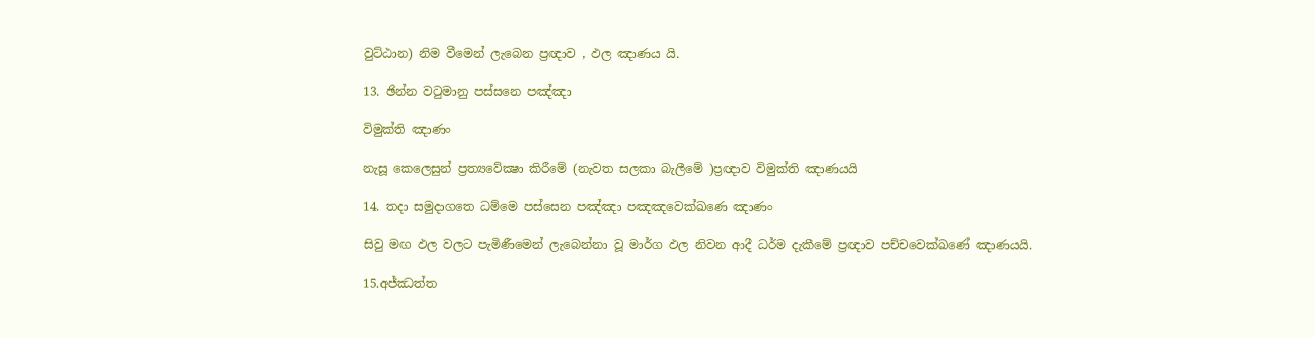වුට්ඨාන) නිම වීමෙන් ලැබෙන ප්‍රඥාව , ඵල ඤාණය යි.

13. ඡින්න වටුමානු පස්සනෙ පඤ්ඤා

විමුක්ති ඤාණං

නැසූ කෙලෙසුන් ප්‍රත්‍යවේක්‍ෂා කිරීමේ (නැවත සලකා බැලීමේ )ප්‍රඥාව විමුක්ති ඤාණයයි

14. තදා සමුදාගතෙ ධම්මෙ පස්සෙන පඤ්ඤා පඤඤවෙක්ඛණෙ ඤාණං

සිවු මඟ ඵල වලට පැමිණීමෙන් ලැබෙන්නා වූ මාර්ග ඵල නිවන ආදී ධර්ම දැකීමේ ප්‍රඥාව පච්චවෙක්ඛණේ ඤාණයයි.

15.අජ්ඣත්ත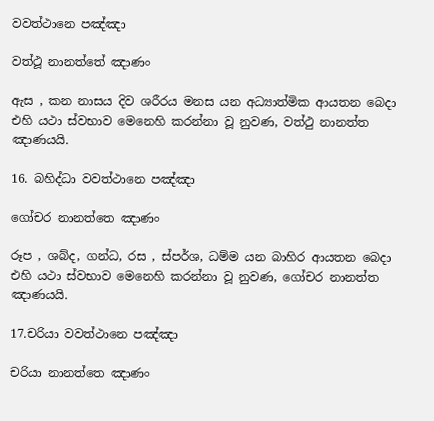වවත්ථානෙ පඤ්ඤා

වත්ථූ නානත්තේ ඤාණං

ඇස , කන නාසය දිව ශරීරය මනස යන අධ්‍යාත්මික ආයතන බෙදා එහි යථා ස්වභාව මෙනෙහි කරන්නා වූ නුවණ, වත්ථු නානත්ත ඤාණයයි.

16. බහිද්ධා වවත්ථානෙ පඤ්ඤා

ගෝචර නානත්තෙ ඤාණං

රූප , ශබ්ද, ගන්ධ, රස , ස්පර්ශ, ධම්ම යන බාහිර ආයතන බෙදා එහි යථා ස්වභාව මෙනෙහි කරන්නා වූ නුවණ, ගෝචර නානත්ත ඤාණයයි.

17.චරියා වවත්ථානෙ පඤ්ඤා

චරියා නානත්තෙ ඤාණං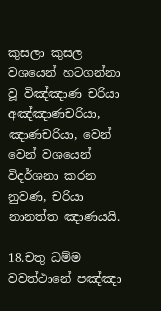කුසලා කුසල වශයෙන් හටගන්නා වූ විඤ්ඤාණ චරියා අඤ්ඤාණචරියා, ඤාණචරියා, වෙන් වෙන් වශයෙන් විදර්ශනා කරන නුවණ, චරියා නානත්ත ඤාණයයි.

18.චතු ධම්ම වවත්ථානේ පඤ්ඤා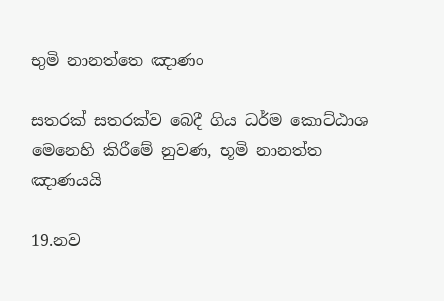භුමි නානත්තෙ ඤාණං

සතරක් සතරක්ව බෙදී ගිය ධර්ම කොට්ඨාශ මෙනෙහි කිරීමේ නුවණ, භූමි නානත්ත ඤාණයයි

19.නව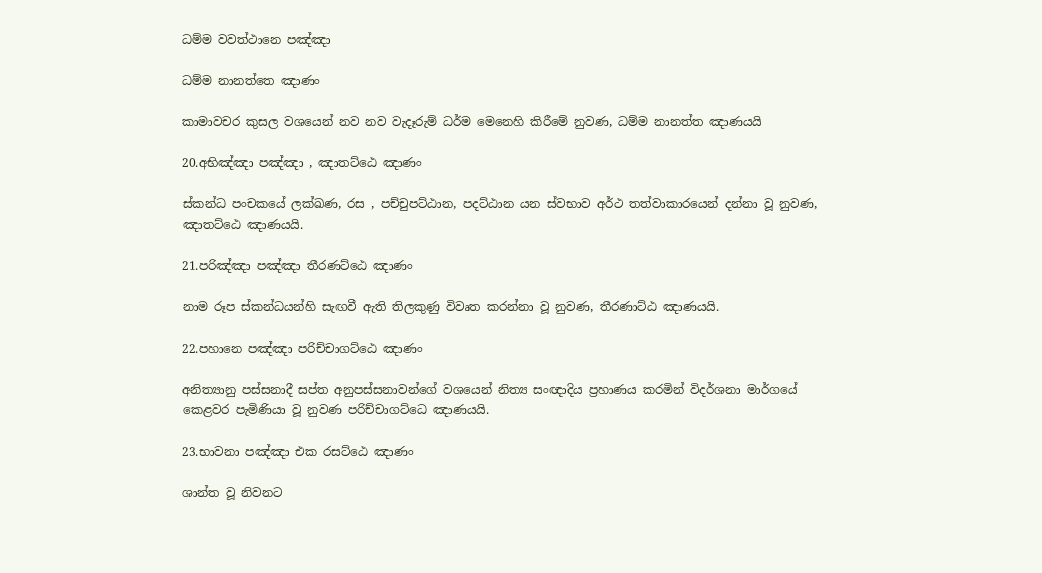ධම්ම වවත්ථානෙ පඤ්ඤා

ධම්ම නානත්තෙ ඤාණං

කාමාවචර කුසල වශයෙන් නව නව වැදෑරුම් ධර්ම මෙනෙහි කිරීමේ නුවණ, ධම්ම නානත්ත ඤාණයයි

20.අභිඤ්ඤා පඤ්ඤා , ඤාතට්ඨෙ ඤාණං

ස්කන්ධ පංචකයේ ලක්ඛණ, රස , පච්චුපට්ඨාන, පදට්ඨාන යන ස්වභාව අර්ථ තත්වාකාරයෙන් දන්නා වූ නුවණ, ඤාතට්ඨෙ ඤාණයයි.

21.පරිඤ්ඤා පඤ්ඤා තීරණට්ඨෙ ඤාණං

නාම රූප ස්කන්ධයන්හි සැඟවී ඇති තිලකුණු විවෘත කරන්නා වූ නුවණ, තීරණාට්ඨ ඤාණයයි.

22.පහානෙ පඤ්ඤා පරිච්චාගට්ඨෙ ඤාණං

අනිත්‍යානු පස්සනාදී සප්ත අනුපස්සනාවන්ගේ වශයෙන් නිත්‍ය සංඥාදිය ප්‍රහාණය කරමින් විදර්ශනා මාර්ගයේ කෙළවර පැමිණියා වූ නුවණ පරිච්චාගට්ධෙ ඤාණයයි.

23.භාවනා පඤ්ඤා එක රසට්ඨෙ ඤාණං

ශාන්ත වූ නිවනට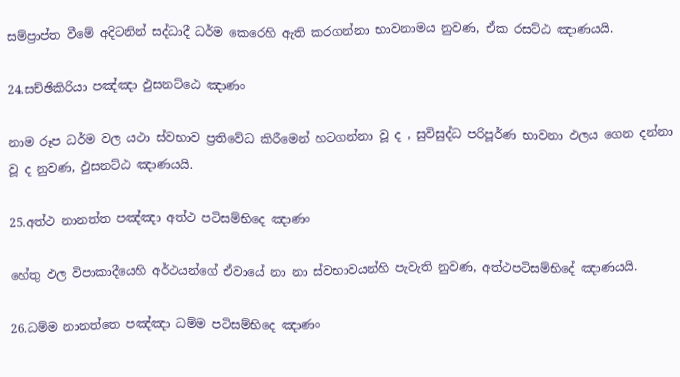සම්ප්‍රාප්ත වීමේ අදිටනින් සද්ධාදී ධර්ම කෙරෙහි ඇති කරගන්නා භාවනාමය නුවණ, ඒක රසට්ඨ ඤාණයයි.

24.සච්ඡිකිරියා පඤ්ඤා ඵුසනට්ඨෙ ඤාණං

නාම රූප ධර්ම වල යථා ස්වභාව ප්‍රතිවේධ කිරීමෙන් හටගන්නා වූ ද , සුවිසුද්ධ පරිපූර්ණ භාවනා ඵලය ගෙන දන්නා වූ ද නුවණ, ඵුසනට්ඨ ඤාණයයි.

25.අත්ථ නානත්ත පඤ්ඤා අත්ථ පටිසම්භිදෙ ඤාණං

හේතු ඵල විපාකාදීයෙහි අර්ථයන්ගේ ඒවායේ නා නා ස්වභාවයන්හි පැවැති නුවණ, අත්ථපටිසම්භිදේ ඤාණයයි.

26.ධම්ම නානත්තෙ පඤ්ඤා ධම්ම පටිසම්භිදෙ ඤාණං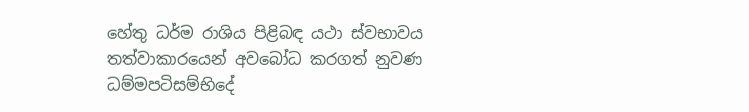හේතු ධර්ම රාශිය පිළිබඳ යථා ස්වභාවය තත්වාකාරයෙන් අවබෝධ කරගත් නුවණ ධම්මපටිසම්භිදේ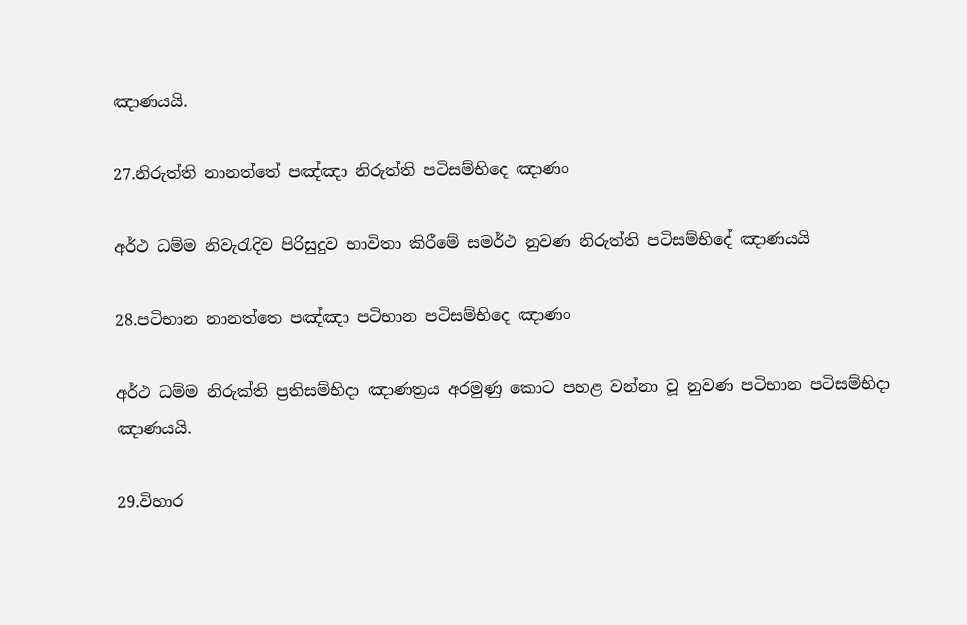ඤාණයයි.

27.නිරුත්ති නානත්තේ පඤ්ඤා නිරුත්ති පටිසම්භිදෙ ඤාණං

අර්ථ ධම්ම නිවැරැදිව පිරිසුදුව භාවිතා කිරීමේ සමර්ථ නුවණ නිරුත්ති පටිසම්භිදේ ඤාණයයි

28.පටිභාන නානත්තෙ පඤ්ඤා පටිභාන පටිසම්භිදෙ ඤාණං

අර්ථ ධම්ම නිරුක්ති ප්‍රතිසම්භිදා ඤාණත්‍රය අරමුණු කොට පහළ වන්නා වූ නුවණ පටිභාන පටිසම්භිදා ඤාණයයි.

29.විහාර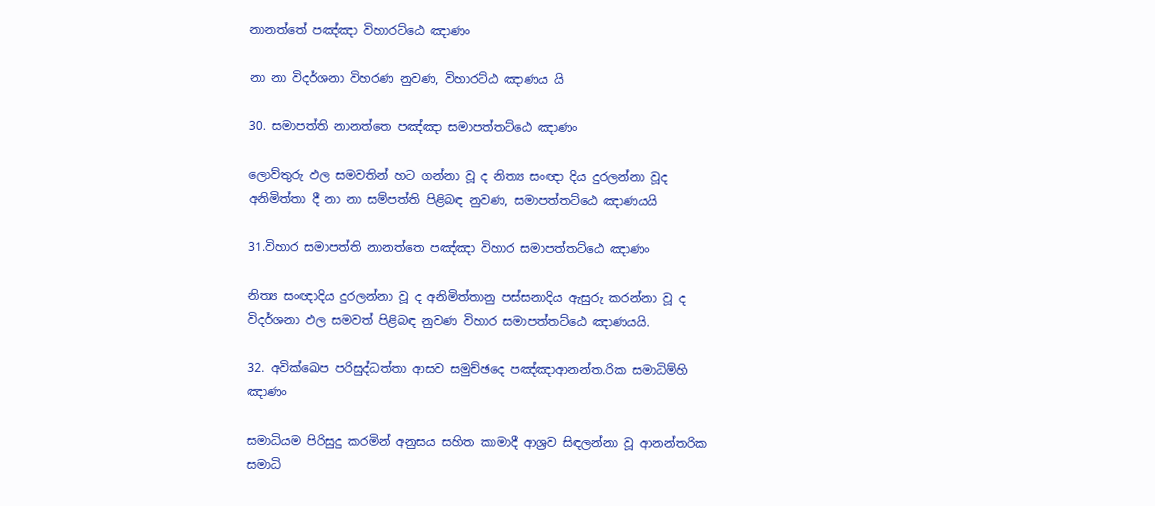නානත්තේ පඤ්ඤා විහාරට්ඨෙ ඤාණං

නා නා විදර්ශනා විහරණ නුවණ, විහාරට්ඨ ඤාණය යි

30. සමාපත්ති නානත්තෙ පඤ්ඤා සමාපත්තට්ඨෙ ඤාණං

ලොව්තුරු ඵල සමවතින් හට ගන්නා වූ ද නිත්‍ය සංඥා දිය දුරලන්නා වූද අනිමිත්තා දී නා නා සම්පත්ති පිළිබඳ නුවණ, සමාපත්තට්ඨෙ ඤාණයයි

31.විහාර සමාපත්ති නානත්තෙ පඤ්ඤා විහාර සමාපත්තට්ඨෙ ඤාණං

නිත්‍ය සංඥාදිය දුරලන්නා වූ ද අනිමිත්තානු පස්සනාදිය ඇසුරු කරන්නා වූ ද විදර්ශනා ඵල සමවත් පිළිබඳ නුවණ විහාර සමාපත්තට්ඨෙ ඤාණයයි.

32. අවික්ඛෙප පරිසුද්ධත්තා ආසව සමුච්ඡදෙ පඤ්ඤාආනන්ත.රික සමාධිම්හි ඤාණං

සමාධියම පිරිසුදු කරමින් අනුසය සහිත කාමාදී ආශ්‍රව සිඳලන්නා වූ ආනන්තරික සමාධි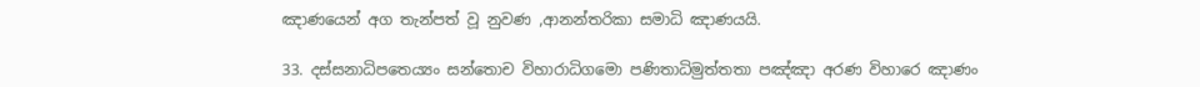ඤාණයෙන් අග තැන්පත් වූ නුවණ ,ආනන්තරිකා සමාධි ඤාණයයි.

33. දස්සනාධිපතෙය්‍යං සන්තොච විහාරාධිගමො පණිතාධිමුත්තතා පඤ්ඤා අරණ විහාරෙ ඤාණං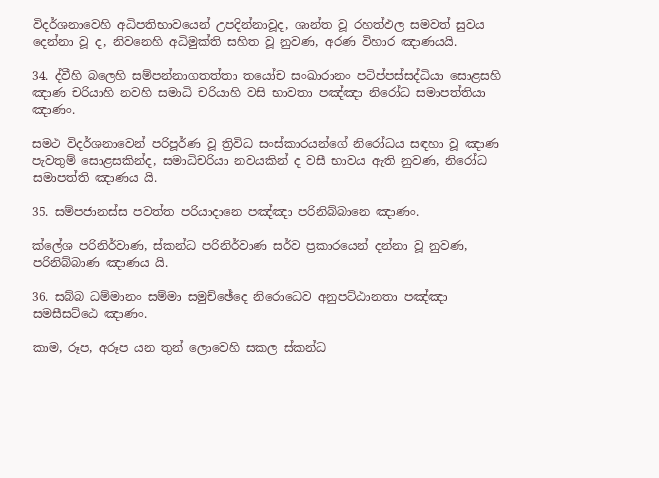විදර්ශනාවෙහි අධිපතිභාවයෙන් උපදින්නාවූද, ශාන්ත වූ රහත්ඵල සමවත් සුවය දෙන්නා වූ ද, නිවනෙහි අධිමුක්ති සහිත වූ නුවණ, අරණ විහාර ඤාණයයි.

34. ද්වීහි බලෙහි සම්පන්නාගතත්තා තයෝච සංඛාරානං පටිප්පස්සද්ධියා සොළසහි ඤාණ චරියාහි නවහි සමාධි චරියාහි වසි භාවතා පඤ්ඤා නිරෝධ සමාපත්තියා ඤාණං.

සමථ විදර්ශනාවෙන් පරිපූර්ණ වූ ත්‍රිවිධ සංස්කාරයන්ගේ නිරෝධය සඳහා වූ ඤාණ පැවතුම් සොළසකින්ද, සමාධිචරියා නවයකින් ද වසී භාවය ඇති නුවණ, නිරෝධ සමාපත්ති ඤාණය යි.

35. සම්පජානස්ස පවත්ත පරියාදානෙ පඤ්ඤා පරිනිබ්බානෙ ඤාණං.

ක්ලේශ පරිනිර්වාණ, ස්කන්ධ පරිනිර්වාණ සර්ව ප්‍රකාරයෙන් දන්නා වූ නුවණ, පරිනිබ්බාණ ඤාණය යි.

36. සබ්බ ධම්මානං සම්මා සමුච්ඡේදෙ නිරොධෙව අනුපට්ඨානතා පඤ්ඤා සමසීසට්ඨෙ ඤාණං.

කාම, රූප, අරූප යන තුන් ලොවෙහි සකල ස්කන්ධ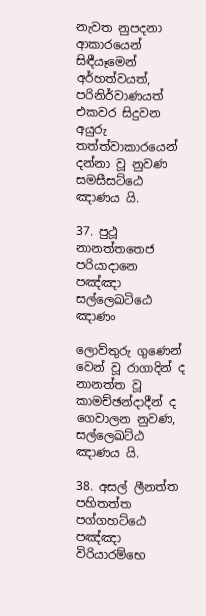නැවත නුපදනා ආකාරයෙන් සිඳීයෑමෙන් අර්හත්වයත්, පරිනිර්වාණයත් එකවර සිදුවන අයුරු තත්ත්වාකාරයෙන් දන්නා වූ නුවණ සමසීසට්ඨෙ ඤාණය යි.

37. පුථූ නානත්තතෙජ පරියාදානෙ පඤ්ඤා සල්ලෙඛටිඨෙ ඤාණං

ලොව්තුරු ගුණෙන් වෙන් වූ රාගාදින් ද නානත්ත වූ කාමච්ඡන්දාදීන් ද ගෙවාලන නුවණ, සල්ලෙඛට්ඨ ඤාණය යි.

38. අසල් ලීනත්ත පහිතත්ත පග්ගහට්ඨෙ පඤ්ඤා විරියාරම්භෙ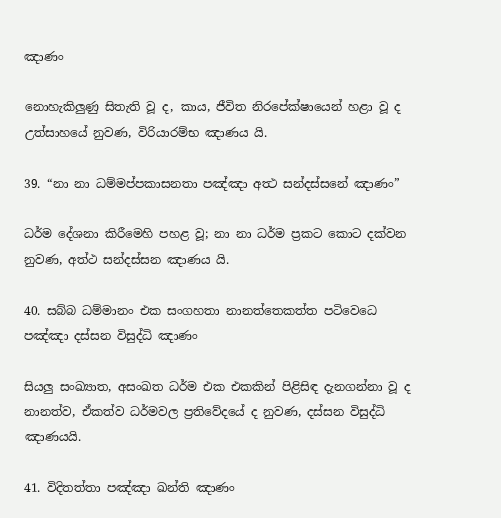ඤාණං

නොහැකිලුණු සිතැති වූ ද, කාය, ජීවිත නිරපේක්ෂායෙන් හළා වූ ද උත්සාහයේ නුවණ, විරියාරම්භ ඤාණය යි.

39. “නා නා ධම්මප්පකාසනතා පඤ්ඤා අත්‍ථ සන්දස්සනේ ඤාණං”

ධර්ම දේශනා කිරීමෙහි පහළ වූ; නා නා ධර්ම ප්‍රකට කොට දක්වන නුවණ, අත්ථ සන්දස්සන ඤාණය යි.

40. සබ්බ ධම්මානං එක සංගහතා නානත්තෙකත්ත පටිවෙධෙ පඤ්ඤා දස්සන විසුද්ධි ඤාණං

සියලු සංඛ්‍යාත, අසංඛත ධර්ම එක එකකින් පිළිසිඳ දැනගන්නා වූ ද නානත්ව, ඒකත්ව ධර්මවල ප්‍රතිවේදයේ ද නුවණ, දස්සන විසුද්ධි ඤාණයයි.

41. විදිතත්තා පඤ්ඤා ඛන්ති ඤාණං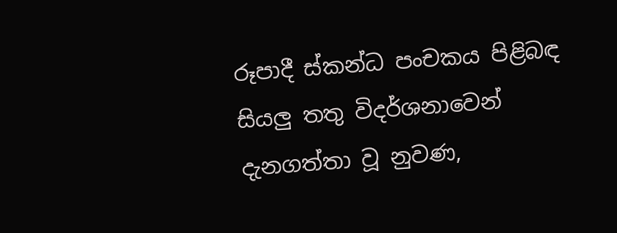රූපාදී ස්කන්ධ පංචකය පිළිබඳ සියලු තතු විදර්ශනාවෙන් දැනගත්තා වූ නුවණ,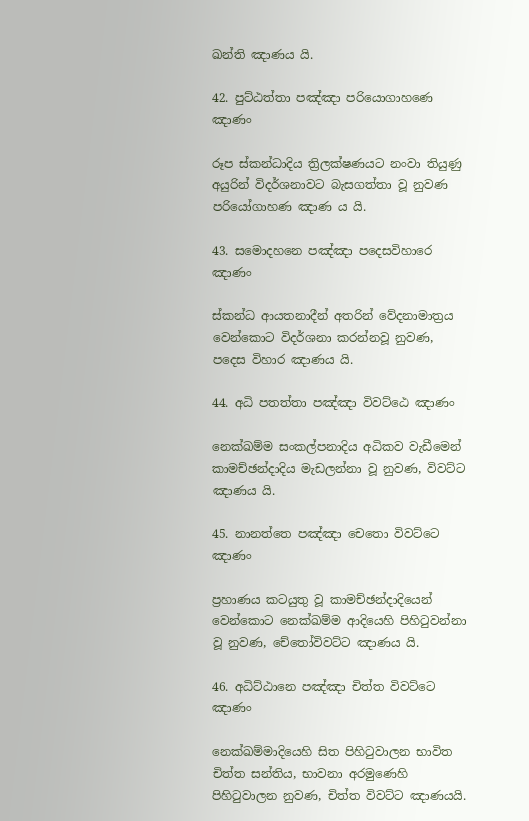ඛන්ති ඤාණය යි.

42. පුට්ඨත්තා පඤ්ඤා පරියොගාහණෙ ඤාණං

රූප ස්කන්ධාදිය ත්‍රිලක්ෂණයට නංවා තියුණු අයුරින් විදර්ශනාවට බැසගත්තා වූ නුවණ පරියෝගාහණ ඤාණ ය යි.

43. සමොදහනෙ පඤ්ඤා පදෙසවිහාරෙ ඤාණං

ස්කන්ධ ආයතනාදීන් අතරින් වේදනාමාත්‍රය වෙන්කොට විදර්ශනා කරන්නවූ නුවණ, පදෙස විහාර ඤාණය යි.

44. අධි පතත්තා පඤ්ඤා විවට්ඨෙ ඤාණං

නෙක්ඛම්ම සංකල්පනාදිය අධිකව වැඩීමෙන් කාමච්ඡන්දාදිය මැඩලන්නා වූ නුවණ, විවට්ට ඤාණය යි.

45. නානත්තෙ පඤ්ඤා චෙතො විවට්ටෙ ඤාණං

ප්‍රහාණය කටයුතු වූ කාමච්ඡන්දාදියෙන් වෙන්කොට නෙක්ඛම්ම ආදියෙහි පිහිටුවන්නා වූ නුවණ, චේතෝවිවට්ට ඤාණය යි.

46. අධිට්ඨානෙ පඤ්ඤා චිත්ත විවට්ටෙ ඤාණං

නෙක්ඛම්මාදියෙහි සිත පිහිටුවාලන භාවිත චිත්ත සන්තිය, භාවනා අරමුණෙහි පිහිටුවාලන නුවණ, චිත්ත විවට්ට ඤාණයයි.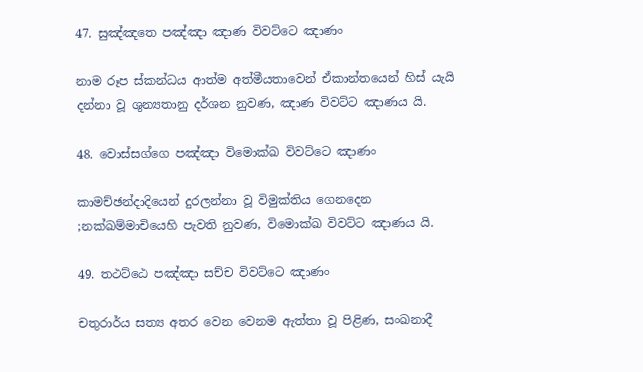47. සුඤ්ඤතෙ පඤ්ඤා ඤාණ විවට්ටෙ ඤාණං

නාම රූප ස්කන්ධය ආත්ම අත්මීයතාවෙන් ඒකාන්තයෙන් හිස් යැයි දන්නා වූ ශුන්‍යතානු දර්ශන නුවණ, ඤාණ විවට්ට ඤාණය යි.

48. වොස්සග්ගෙ පඤ්ඤා විමොක්ඛ විවට්ටෙ ඤාණං

කාමච්ඡන්දාදියෙන් දුරලන්නා වූ විමුක්තිය ගෙනදෙන ;නක්ඛම්මාචියෙහි පැවති නුවණ, විමොක්ඛ විවට්ට ඤාණය යි.

49. තථට්ඨෙ පඤ්ඤා සච්ච විවට්ටෙ ඤාණං

චතුරාර්ය සත්‍ය අතර වෙන වෙනම ඇත්තා වූ පිළිණ, සංඛනාදී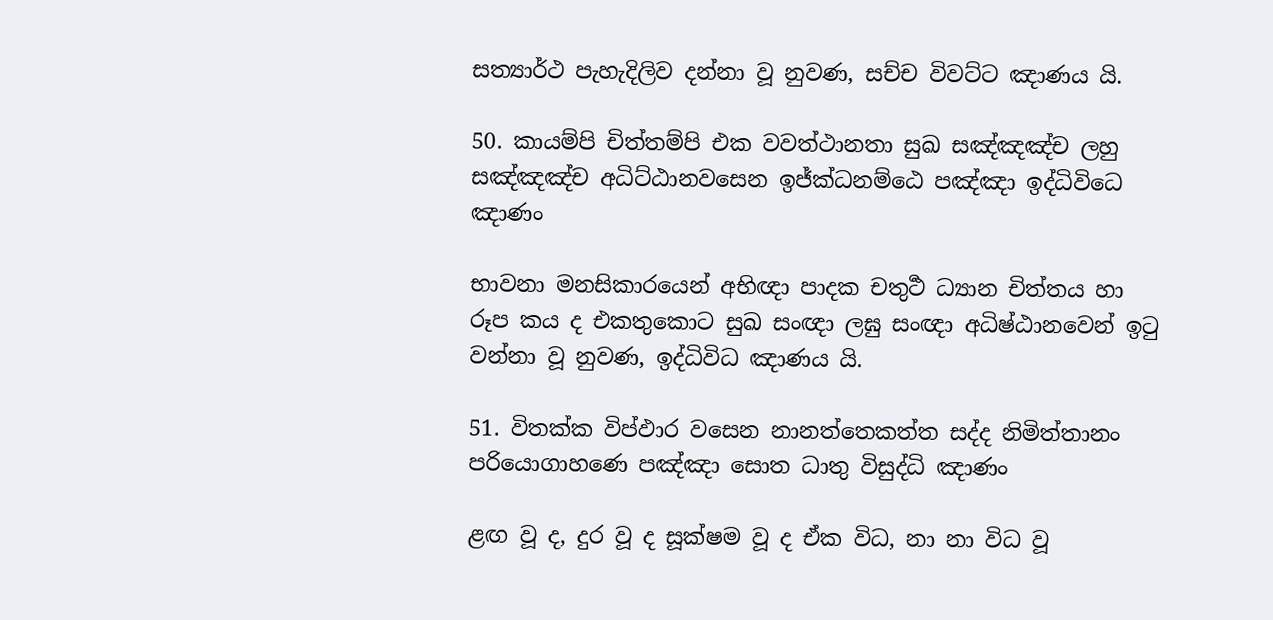සත්‍යාර්ථ පැහැදිලිව දන්නා වූ නුවණ, සච්ච විවට්ට ඤාණය යි.

50. කායම්පි චිත්තම්පි එක වවත්ථානතා සුඛ සඤ්ඤඤ්ච ලහු සඤ්ඤඤ්ච අධිට්ඨානවසෙන ඉජ්ක්‍ධනම්ඨෙ පඤ්ඤා ඉද්ධිවිධෙ ඤාණං

භාවනා මනසිකාරයෙන් අභිඥා පාදක චතුර්‍ථ ධ්‍යාන චිත්තය හා රූප කය ද එකතුකොට සුඛ සංඥා ලඝු සංඥා අධිෂ්ඨානවෙන් ඉටු වන්නා වූ නුවණ, ඉද්ධිවිධ ඤාණය යි.

51. විතක්ක විප්ඵාර වසෙන නානත්තෙකත්ත සද්ද නිමිත්තානං පරියොගාහණෙ පඤ්ඤා සොත ධාතු විසුද්ධි ඤාණං

ළඟ වූ ද, දුර වූ ද සූක්ෂම වූ ද ඒක විධ, නා නා විධ වූ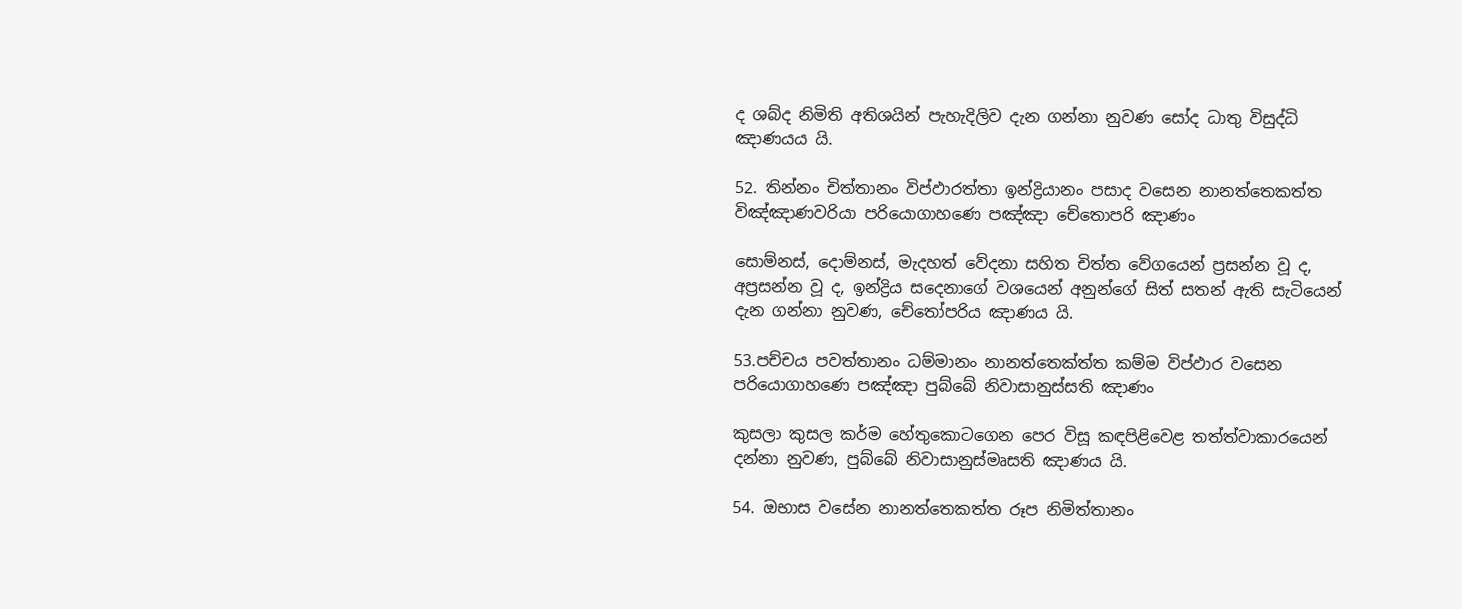ද ශබ්ද නිමිති අතිශයින් පැහැදිලිව දැන ගන්නා නුවණ සෝද ධාතු විසුද්ධි ඤාණයය යි.

52. තින්නං චිත්තානං විප්ඵාරත්තා ඉන්ද්‍රියානං පසාද වසෙන නානත්තෙකත්ත විඤ්ඤාණවරියා පරියොගාහණෙ පඤ්ඤා චේතොපරි ඤාණං

සොම්නස්, දොම්නස්, මැදහත් වේදනා සහිත චිත්ත වේගයෙන් ප්‍රසන්න වූ ද, අප්‍රසන්න වූ ද, ඉන්ද්‍රිය සදෙනාගේ වශයෙන් අනුන්ගේ සිත් සතන් ඇති සැටියෙන් දැන ගන්නා නුවණ, චේතෝපරිය ඤාණය යි.

53.පච්චය පවත්තානං ධම්මානං නානත්තෙක්ත්ත කම්ම විප්ඵාර වසෙන පරියොගාහණෙ පඤ්ඤා පුබ්බේ නිවාසානුස්සති ඤාණං

කුසලා කුසල කර්ම හේතුකොටගෙන පෙර විසූ කඳපිළිවෙළ තත්ත්වාකාරයෙන් දන්නා නුවණ, පුබ්බේ නිවාසානුස්මෘසති ඤාණය යි.

54. ඔභාස වසේන නානත්තෙකත්ත රූප නිමිත්තානං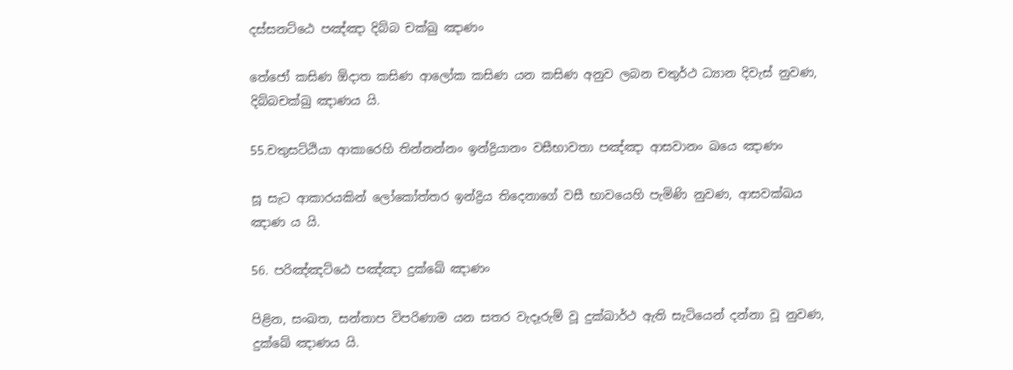දස්සනට්ඨෙ පඤ්ඤා දිබ්බ චක්ඛු ඤාණං

තේජෝ කසිණ ඕදාත කසිණ ආලෝක කසිණ යන කසිණ අනුව ලබන චතුර්ථ ධ්‍යාන දිවැස් නුවණ, දිබ්බචක්ඛු ඤාණය යි.

55.චතුසට්ඨියා ආකාරෙහි තින්නන්නං ඉන්ද්‍රියානං වසීභාවතා පඤ්ඤා ආසවානං ඛයෙ ඤාණං

සූ සැට ආකාරයකින් ලෝකෝත්තර ඉන්ද්‍රිය තිදෙනාගේ වසී භාවයෙහි පැමිණි නුවණ, ආසවක්ඛය ඤාණ ය යි.

56. පරිඤ්ඤට්ඨෙ පඤ්ඤා දුක්ඛේ ඤාණං

පිළින, සංඛත, සන්තාප විපරිණාම යන සතර වැදෑරුම් වූ දුක්ඛාර්ථ ඇති සැටියෙන් දන්නා වූ නුවණ, දුක්ඛේ ඤාණය යි.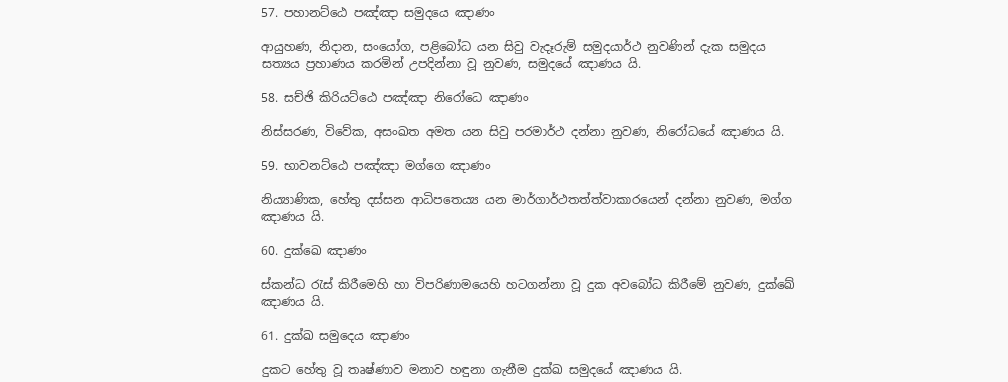57. පහානට්ඨෙ පඤ්ඤා සමුදයෙ ඤාණං

ආයුහණ, නිදාන, සංයෝග, පළිබෝධ යන සිවු වැදෑරුම් සමුදයාර්ථ නුවණින් දැක සමුදය සත්‍යය ප්‍රහාණය කරමින් උපදින්නා වූ නුවණ, සමුදයේ ඤාණය යි.

58. සච්ඡි කිරියට්ඨෙ පඤ්ඤා නිරෝධෙ ඤාණං

නිස්සරණ, විවේක, අසංඛත අමත යන සිවු පරමාර්ථ දන්නා නුවණ, නිරෝධයේ ඤාණය යි.

59. භාවනට්ඨෙ පඤ්ඤා මග්ගෙ ඤාණං

නිය්‍යාණික, හේතු දස්සන ආධිපතෙය්‍ය යන මාර්ගාර්ථතත්ත්වාකාරයෙන් දන්නා නුවණ, මග්ග ඤාණය යි.

60. දුක්ඛෙ ඤාණං

ස්කන්ධ රැස් කිරීමෙහි හා විපරිණාමයෙහි හටගන්නා වූ දුක අවබෝධ කිරීමේ නුවණ, දුක්ඛේ ඤාණය යි.

61. දුක්ඛ සමුදෙය ඤාණං

දුකට හේතු වූ තෘෂ්ණාව මනාව හඳුනා ගැනීම දුක්ඛ සමුදයේ ඤාණය යි.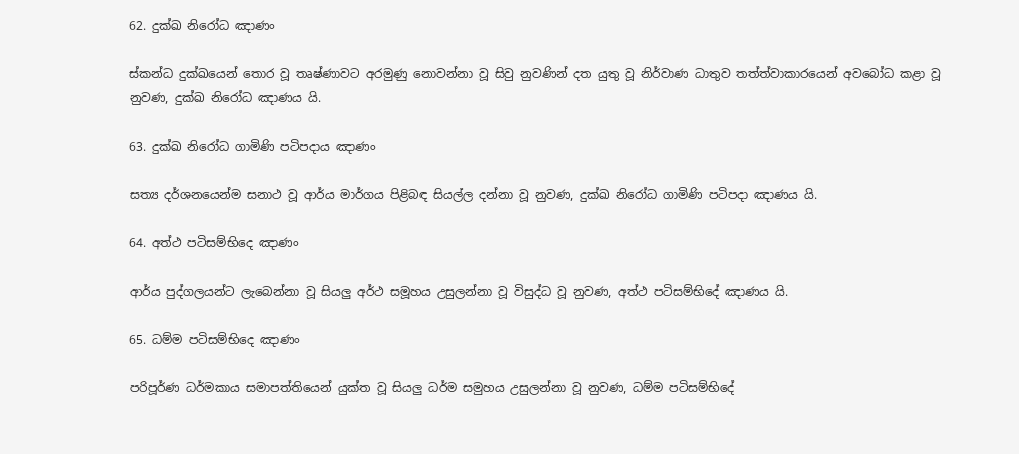62. දුක්ඛ නිරෝධ ඤාණං

ස්කන්ධ දුක්ඛයෙන් තොර වූ තෘෂ්ණාවට අරමුණු නොවන්නා වූ සිවු නුවණින් දත යුතු වූ නිර්වාණ ධාතුව තත්ත්වාකාරයෙන් අවබෝධ කළා වූ නුවණ, දුක්ඛ නිරෝධ ඤාණය යි.

63. දුක්ඛ නිරෝධ ගාමිණි පටිපදාය ඤාණං

සත්‍ය දර්ශනයෙන්ම සනාථ වූ ආර්ය මාර්ගය පිළිබඳ සියල්ල දන්නා වූ නුවණ, දුක්ඛ නිරෝධ ගාමිණි පටිපදා ඤාණය යි.

64. අත්ථ පටිසම්භිදෙ ඤාණං

ආර්ය පුද්ගලයන්ට ලැබෙන්නා වූ සියලු අර්ථ සමූහය උසුලන්නා වූ විසුද්ධ වූ නුවණ, අත්ථ පටිසම්භිදේ ඤාණය යි.

65. ධම්ම පටිසම්භිදෙ ඤාණං

පරිපූර්ණ ධර්මකාය සමාපත්තියෙන් යුක්ත වූ සියලු ධර්ම සමුහය උසුලන්නා වූ නුවණ, ධම්ම පටිසම්භිදේ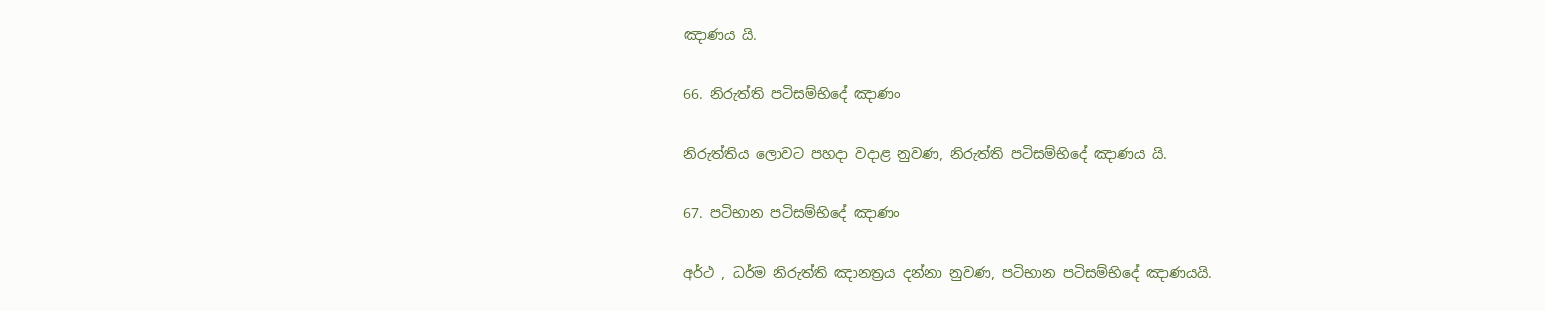ඤාණය යි.

66. නිරුත්ති පටිසම්භිදේ ඤාණං

නිරුත්තිය ලොවට පහදා වදාළ නුවණ, නිරුත්ති පටිසම්භිදේ ඤාණය යි.

67. පටිභාන පටිසම්භිදේ ඤාණං

අර්ථ , ධර්ම නිරුත්ති ඤානත්‍රය දන්නා නුවණ, පටිභාන පටිසම්භිදේ ඤාණයයි.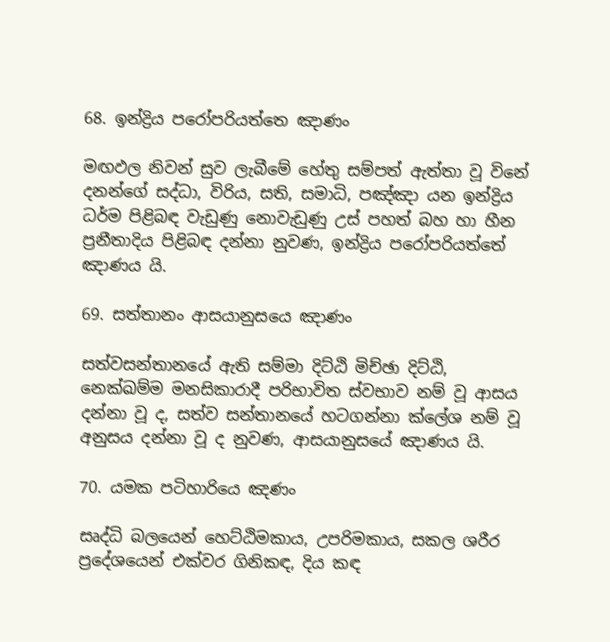68. ඉන්ද්‍රිය පරෝපරියත්තෙ ඤාණං

මඟඵල නිවන් සුව ලැබීමේ හේතු සම්පත් ඇත්තා වූ විනේ දනන්ගේ සද්ධා, විරිය, සති, සමාධි, පඤ්ඤා යන ඉන්ද්‍රිය ධර්ම පිළිබඳ වැඩුණු නොවැඩුණු උස් පහත් බහ හා හීන ප්‍රනීතාදිය පිළිබඳ දන්නා නුවණ, ඉන්ද්‍රිය පරෝපරියත්තේ ඤාණය යි.

69. සත්තානං ආසයානුසයෙ ඤාණං

සත්වසන්තානයේ ඇති සම්මා දිට්ඨි මිච්ඡා දිට්ඨි, නෙක්ඛම්ම මනසිකාරාදී පරිභාවිත ස්වභාව නම් වූ ආසය දන්නා වූ ද, සත්ව සන්තානයේ හටගන්නා ක්ලේශ නම් වූ අනුසය දන්නා වූ ද නුවණ, ආසයානුසයේ ඤාණය යි.

70. යමක පටිහාරියෙ ඤණං

සෘද්ධි බලයෙන් හෙට්ඨිමකාය, උපරිමකාය, සකල ශරීර ප්‍රදේශයෙන් එක්වර ගිනිකඳ, දිය කඳ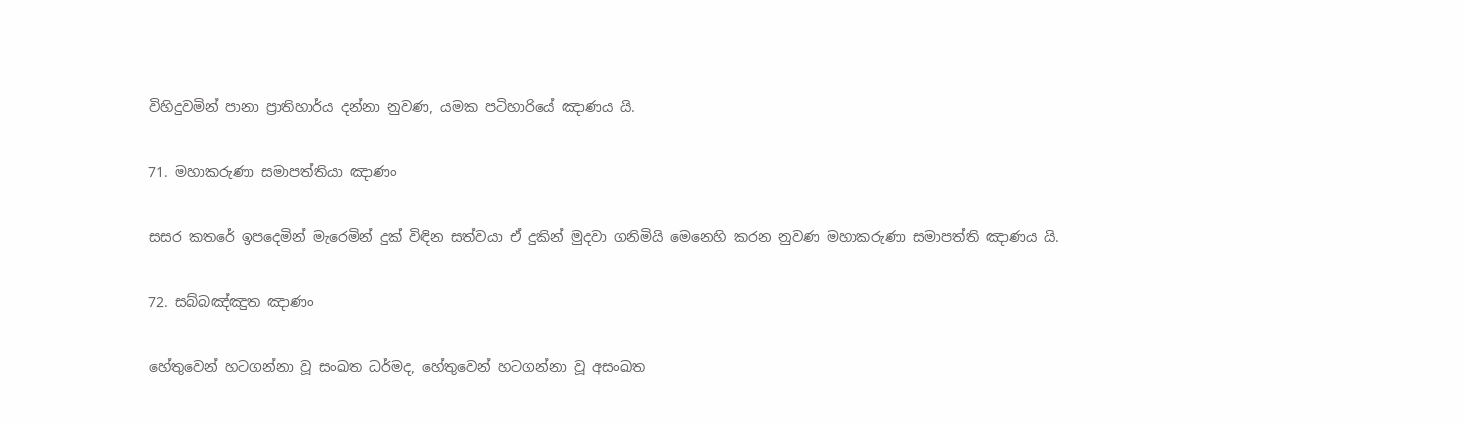විහිදුවමින් පානා ප්‍රාතිහාර්ය දන්නා නුවණ, යමක පටිහාරියේ ඤාණය යි.

71. මහාකරුණා සමාපත්තියා ඤාණං

සසර කතරේ ඉපදෙමින් මැරෙමින් දුක් විඳින සත්වයා ඒ දුකින් මුදවා ගනිමියි මෙනෙහි කරන නුවණ මහාකරුණා සමාපත්ති ඤාණය යි.

72. සබ්බඤ්ඤුත ඤාණං

හේතුවෙන් හටගන්නා වූ සංඛත ධර්මද, හේතුවෙන් හටගන්නා වූ අසංඛත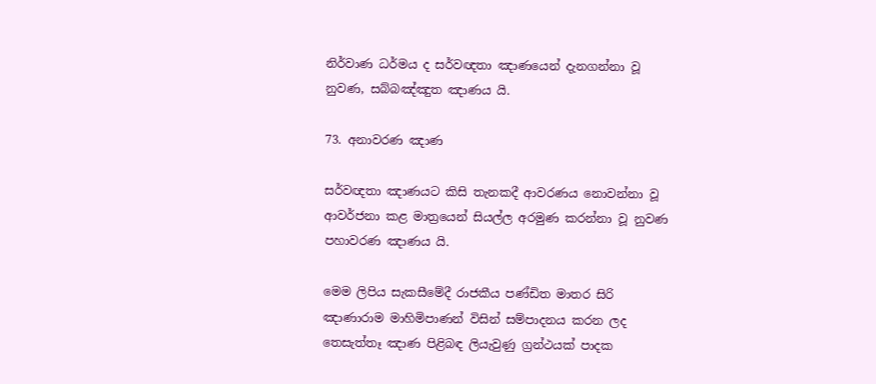නිර්වාණ ධර්මය ද සර්වඥතා ඤාණයෙන් දැනගන්නා වූ නුවණ, සබ්බඤ්ඤුත ඤාණය යි.

73. අනාවරණ ඤාණ

සර්වඥතා ඤාණයට කිසි තැනකදී ආවරණය නොවන්නා වූ ආවර්ජනා කළ මාත්‍රයෙන් සියල්ල අරමුණ කරන්නා වූ නුවණ පහාවරණ ඤාණය යි.

මෙම ලිපිය සැකසීමේදී රාජකීය පණ්ඩිත මාතර සිරි ඤාණාරාම මාහිමිපාණන් විසින් සම්පාදනය කරන ලද තෙසැත්තෑ ඤාණ පිළිබඳ ලියැවුණු ග්‍රන්ථයක් පාදක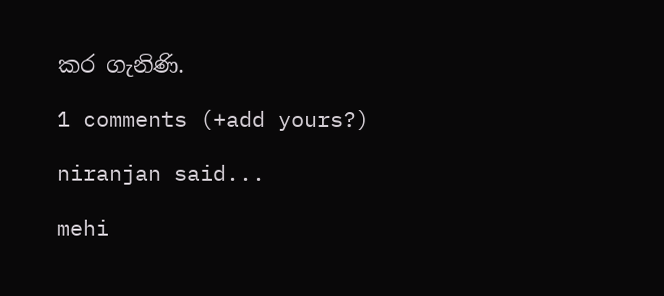කර ගැනිණි.

1 comments (+add yours?)

niranjan said...

mehi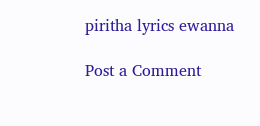piritha lyrics ewanna

Post a Comment